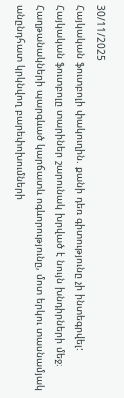30/11/2025
Հայկական ֆուտբոլի փակուղին. քանի դեռ գիտությունը չի ինտեգրվել:
Հայկական ֆուտբոլը տարիներ շարունակ խրված է նույն խնդիրների մեջ։ Հաղթանակների պարգևած կարճատև ոգևորությունը, մոտ երկու տասնամյակ անընդհատ կրկնվող բարեփոխումների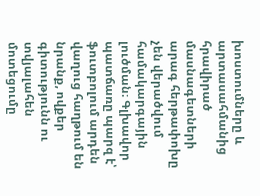խոստումները և արտասահմանից հրավիրած մասնագետների արագ հերթափոխը չեն վերածվում համակարգային լուծման։ Գլխավոր պատճառը պարզ է՝ ֆուտբոլում արդեն վաղուց հաղթում են նրանք, ովքեր գիտությունն ու տվյալահեն մոտեցումը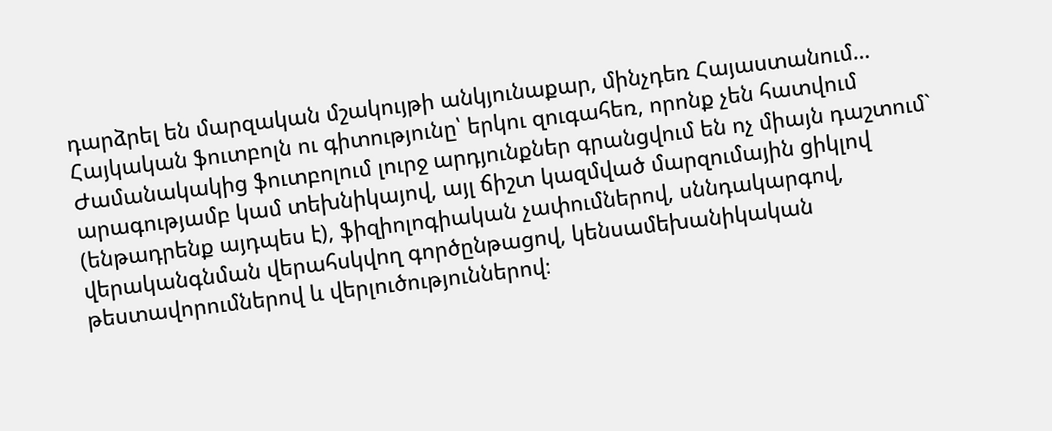դարձրել են մարզական մշակույթի անկյունաքար, մինչդեռ Հայաստանում…
Հայկական ֆուտբոլն ու գիտությունը՝ երկու զուգահեռ, որոնք չեն հատվում
Ժամանակակից ֆուտբոլում լուրջ արդյունքներ գրանցվում են ոչ միայն դաշտում` արագությամբ կամ տեխնիկայով, այլ ճիշտ կազմված մարզումային ցիկլով (ենթադրենք այդպես է), ֆիզիոլոգիական չափումներով, սննդակարգով, վերականգնման վերահսկվող գործընթացով, կենսամեխանիկական թեստավորումներով և վերլուծություններով։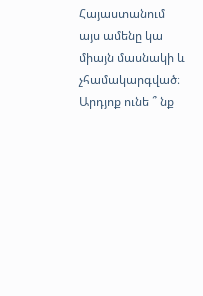Հայաստանում այս ամենը կա միայն մասնակի և չհամակարգված։ Արդյոք ունե ՞ նք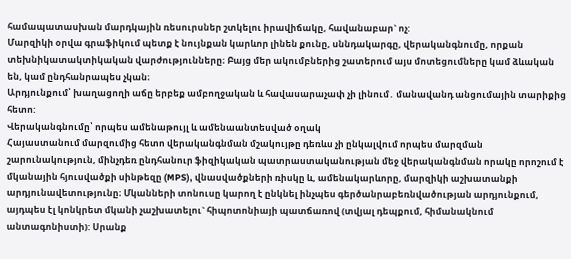համապատասխան մարդկային ռեսուրսներ շտկելու իրավիճակը, հավանաբար` ոչ:
Մարզիկի օրվա գրաֆիկում պետք է նույնքան կարևոր լինեն քունը, սննդակարգը, վերականգնումը, որքան տեխնիկատակտիկական վարժությունները։ Բայց մեր ակումբներից շատերում այս մոտեցումները կամ ձևական են, կամ ընդհանրապես չկան։
Արդյունքում՝ խաղացողի աճը երբեք ամբողջական և հավասարաչափ չի լինում․ մանավանդ անցումային տարիքից հետո:
Վերականգնումը՝ որպես ամենաթույլ և ամենաանտեսված օղակ
Հայաստանում մարզումից հետո վերականգնման մշակույթը դեռևս չի ընկալվում որպես մարզման շարունակություն, մինչդեռ ընդհանուր ֆիզիկական պատրաստականության մեջ վերականգնման որակը որոշում է մկանային հյուսվածքի սինթեզը (MPS), վնասվածքների ռիսկը և, ամենակարևորը, մարզիկի աշխատանքի արդյունավետությունը։ Մկանների տոնուսը կարող է ընկնել ինչպես գերծանրաբեռնվածության արդյունքում, այդպես էլ կոնկրետ մկանի չաշխատելու` հիպոտոնիայի պատճառով (տվյալ դեպքում, հիմանակնում անտագոնիստի): Սրանք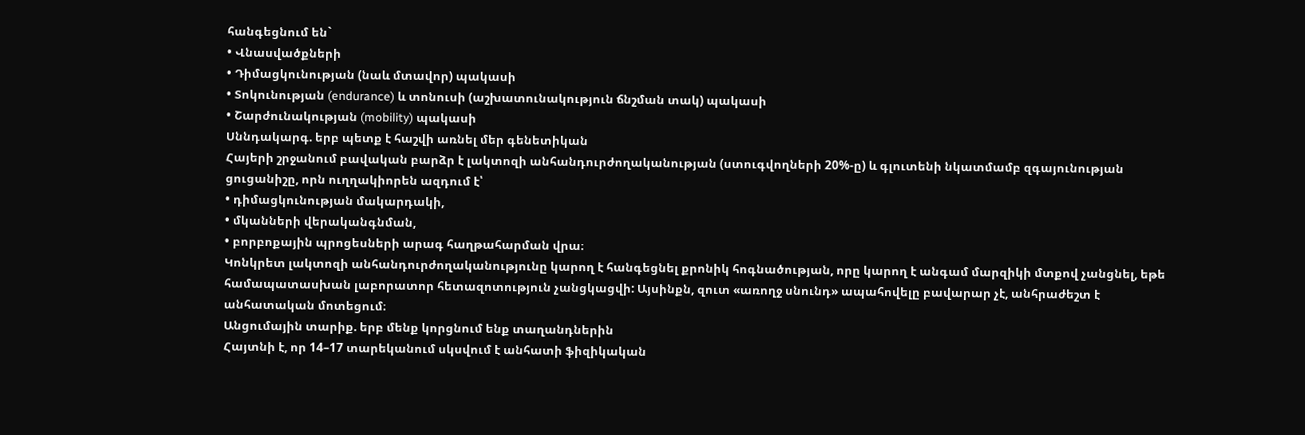հանգեցնում են`
• Վնասվածքների
• Դիմացկունության (նաև մտավոր) պակասի
• Տոկունության (endurance) և տոնուսի (աշխատունակություն ճնշման տակ) պակասի
• Շարժունակության (mobility) պակասի
Սննդակարգ. երբ պետք է հաշվի առնել մեր գենետիկան
Հայերի շրջանում բավական բարձր է լակտոզի անհանդուրժողականության (ստուգվողների 20%-ը) և գլուտենի նկատմամբ զգայունության ցուցանիշը, որն ուղղակիորեն ազդում է՝
• դիմացկունության մակարդակի,
• մկանների վերականգնման,
• բորբոքային պրոցեսների արագ հաղթահարման վրա։
Կոնկրետ լակտոզի անհանդուրժողականությունը կարող է հանգեցնել քրոնիկ հոգնածության, որը կարող է անգամ մարզիկի մտքով չանցնել, եթե համապատասխան լաբորատոր հետազոտություն չանցկացվի: Այսինքն, զուտ «առողջ սնունդ» ապահովելը բավարար չէ, անհրաժեշտ է անհատական մոտեցում։
Անցումային տարիք. երբ մենք կորցնում ենք տաղանդներին
Հայտնի է, որ 14–17 տարեկանում սկսվում է անհատի ֆիզիկական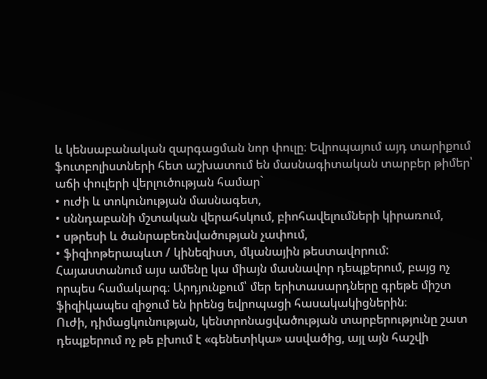և կենսաբանական զարգացման նոր փուլը։ Եվրոպայում այդ տարիքում ֆուտբոլիստների հետ աշխատում են մասնագիտական տարբեր թիմեր՝ աճի փուլերի վերլուծության համար`
• ուժի և տոկունության մասնագետ,
• սննդաբանի մշտական վերահսկում, բիոհավելումների կիրառում,
• սթրեսի և ծանրաբեռնվածության չափում,
• ֆիզիոթերապևտ / կինեզիստ, մկանային թեստավորում:
Հայաստանում այս ամենը կա միայն մասնավոր դեպքերում, բայց ոչ որպես համակարգ։ Արդյունքում՝ մեր երիտասարդները գրեթե միշտ ֆիզիկապես զիջում են իրենց եվրոպացի հասակակիցներին։
Ուժի, դիմացկունության, կենտրոնացվածության տարբերությունը շատ դեպքերում ոչ թե բխում է «գենետիկա» ասվածից, այլ այն հաշվի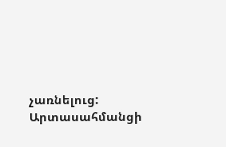չառնելուց:
Արտասահմանցի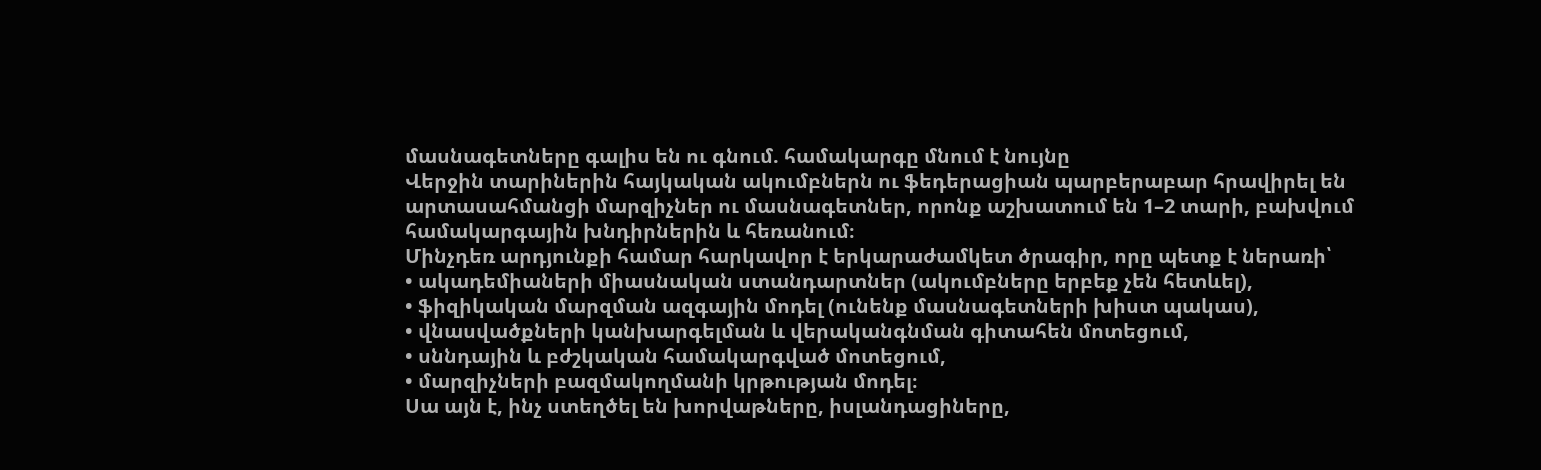մասնագետները գալիս են ու գնում. համակարգը մնում է նույնը
Վերջին տարիներին հայկական ակումբներն ու ֆեդերացիան պարբերաբար հրավիրել են արտասահմանցի մարզիչներ ու մասնագետներ, որոնք աշխատում են 1–2 տարի, բախվում համակարգային խնդիրներին և հեռանում։
Մինչդեռ արդյունքի համար հարկավոր է երկարաժամկետ ծրագիր, որը պետք է ներառի՝
• ակադեմիաների միասնական ստանդարտներ (ակումբները երբեք չեն հետևել),
• ֆիզիկական մարզման ազգային մոդել (ունենք մասնագետների խիստ պակաս),
• վնասվածքների կանխարգելման և վերականգնման գիտահեն մոտեցում,
• սննդային և բժշկական համակարգված մոտեցում,
• մարզիչների բազմակողմանի կրթության մոդել։
Սա այն է, ինչ ստեղծել են խորվաթները, իսլանդացիները,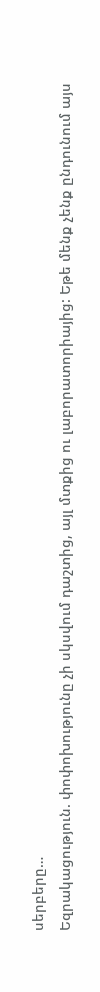սերբերը…
Եզրակացություն. փոփոխությունը չի սկսվում դաշտից, այլ մտքից ու լաբորատորիայից: Եթե մենք չենք ընդունում այս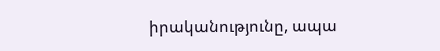իրականությունը, ապա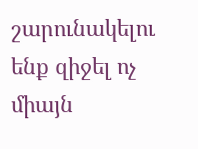շարունակելու ենք զիջել ոչ միայն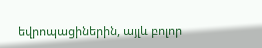եվրոպացիներին, այլև բոլոր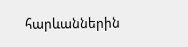հարևաններին